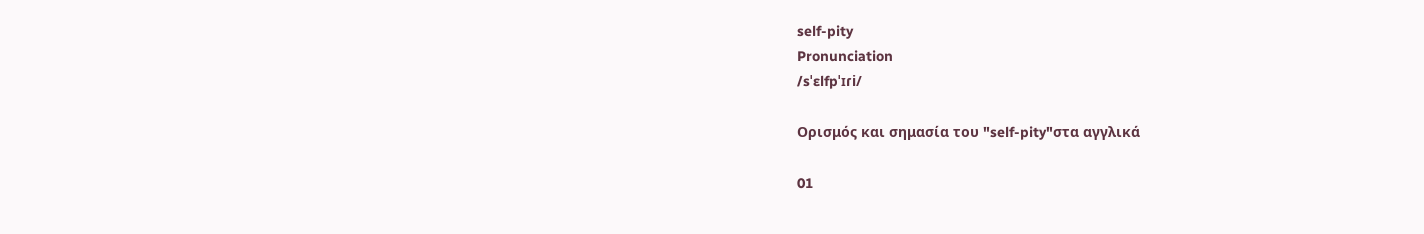self-pity
Pronunciation
/sˈɛlfpˈɪɾi/

Ορισμός και σημασία του "self-pity"στα αγγλικά

01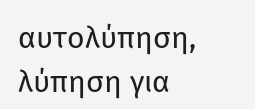αυτολύπηση, λύπηση για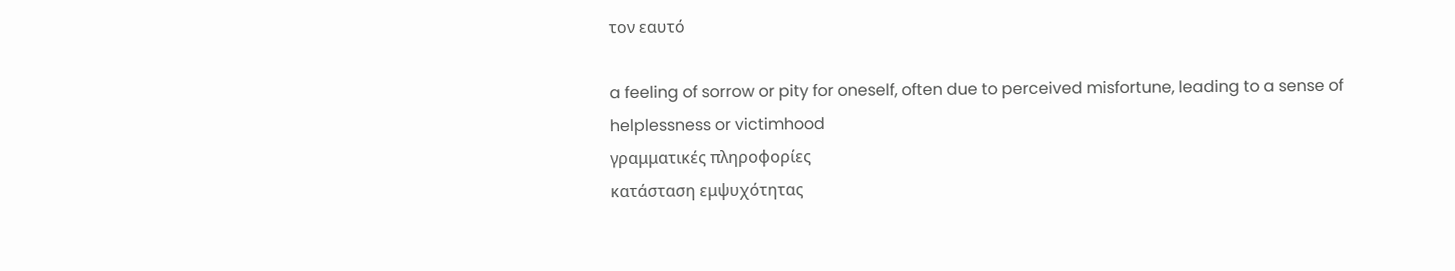τον εαυτό

a feeling of sorrow or pity for oneself, often due to perceived misfortune, leading to a sense of helplessness or victimhood
γραμματικές πληροφορίες
κατάσταση εμψυχότητας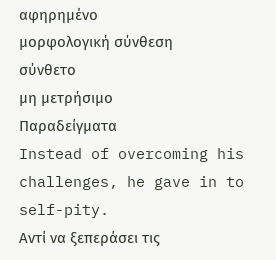αφηρημένο
μορφολογική σύνθεση
σύνθετο
μη μετρήσιμο
Παραδείγματα
Instead of overcoming his challenges, he gave in to self-pity.
Αντί να ξεπεράσει τις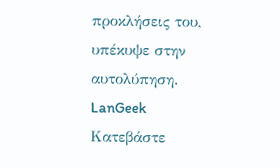προκλήσεις του, υπέκυψε στην αυτολύπηση.
LanGeek
Κατεβάστε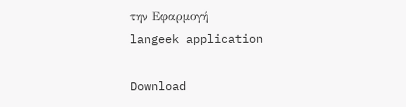την Εφαρμογή
langeek application

Download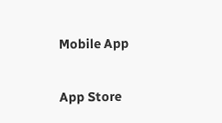Mobile App

App Store